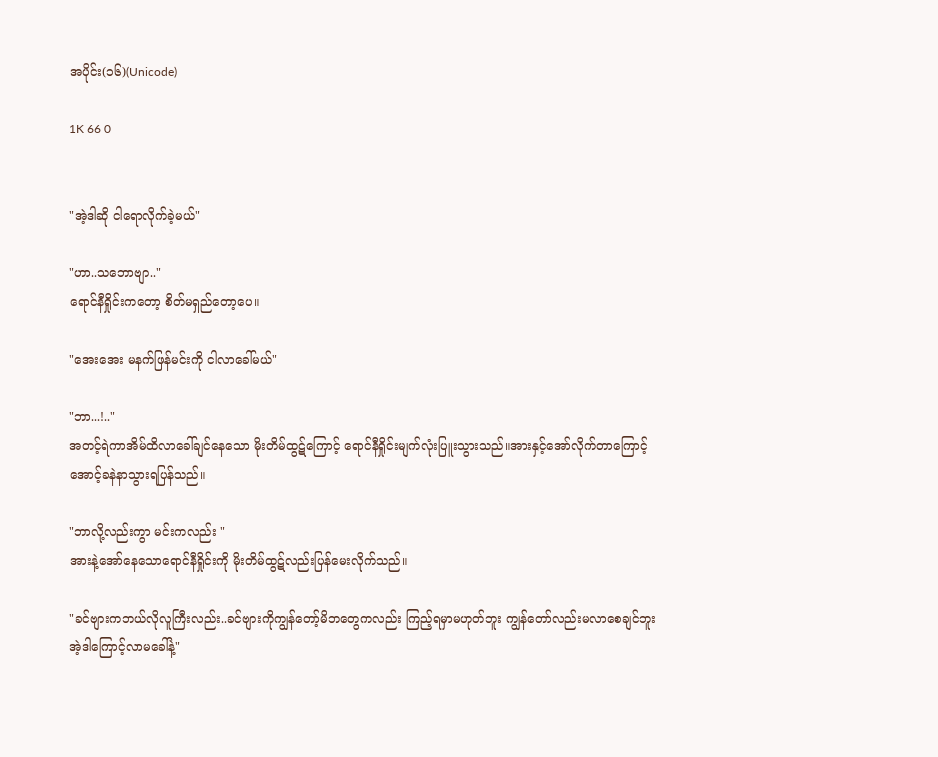အပိုင်း(၁၆)(Unicode)

1K 66 0


"အဲ့ဒါဆို ငါရောလိုက်ခဲ့မယ်"

"ဟာ..သဘောဗျာ.."
ရောင်နီရှိုင်းကတော့ စိတ်မရှည်တော့ပေ။

"အေးအေး မနက်ဖြန်မင်းကို ငါလာခေါ်မယ်"

"ဘာ...!.."
အတင့်ရဲကာအိမ်ထိလာခေါ်ချင်နေသော မိုးတိမ်ထွဋ်ကြောင့် ရောင်နီရှိုင်းမျက်လုံးပြူးသွားသည်။အားနှင့်အော်လိုက်တာကြောင့် အောင့်ခနဲနာသွားရပြန်သည်။

"ဘာလို့လည်းကွာ မင်းကလည်း "
အားနဲ့အော်နေသောရောင်နီရှိုင်းကို မိုးတိမ်ထွဋ်လည်းပြန်မေးလိုက်သည်။

"ခင်ဗျားကဘယ်လိုလူကြီးလည်း..ခင်ဗျားကိုကျွန်တော့်မိဘတွေကလည်း ကြည့်ရမှာမဟုတ်ဘူး ကျွန်တော်လည်းမလာစေချင်ဘူး အဲ့ဒါကြောင့်လာမခေါ်နဲ့"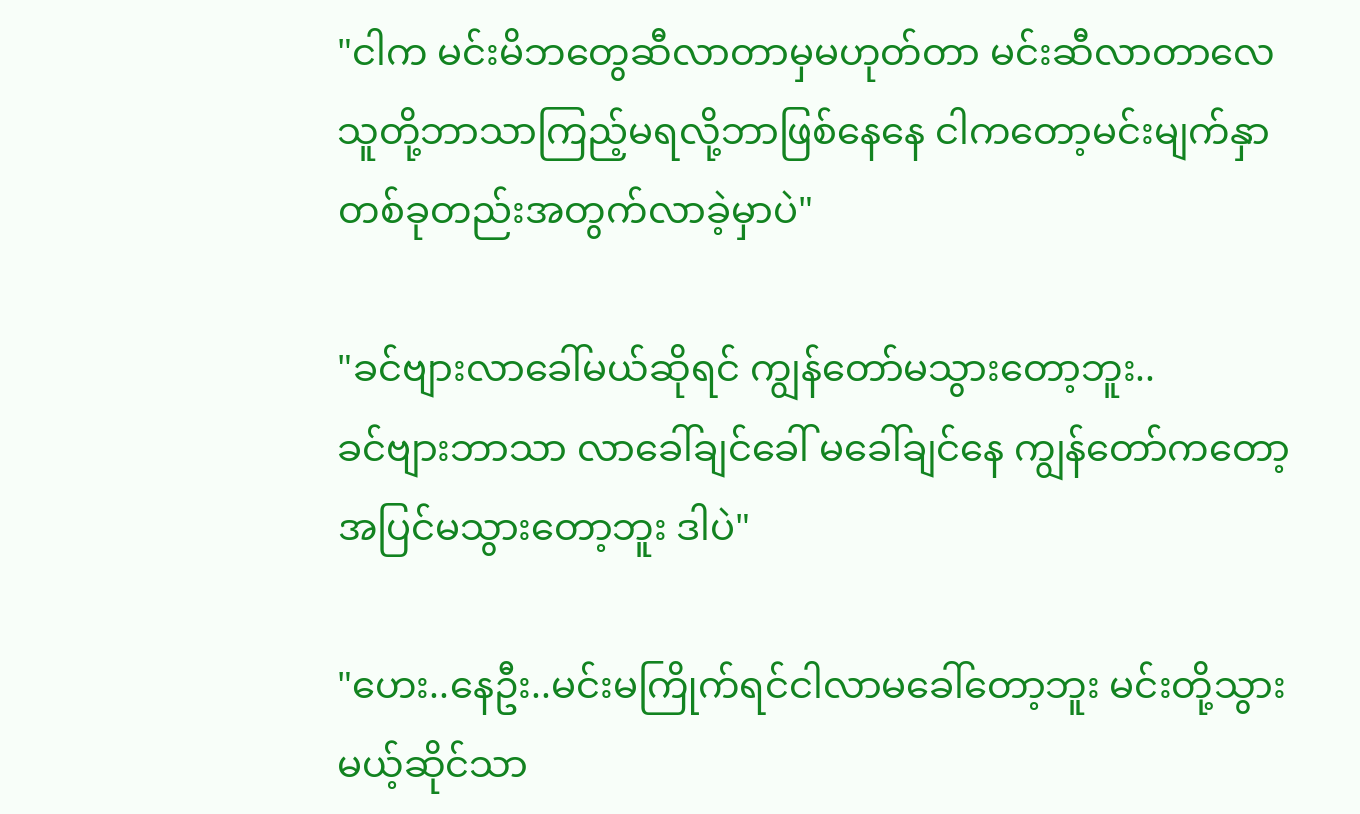"ငါက မင်းမိဘတွေဆီလာတာမှမဟုတ်တာ မင်းဆီလာတာလေ သူတို့ဘာသာကြည့်မရလို့ဘာဖြစ်နေနေ ငါကတော့မင်းမျက်နှာတစ်ခုတည်းအတွက်လာခဲ့မှာပဲ"

"ခင်ဗျားလာခေါ်မယ်ဆိုရင် ကျွန်တော်မသွားတော့ဘူး..
ခင်ဗျားဘာသာ လာခေါ်ချင်ခေါ် မခေါ်ချင်နေ ကျွန်တော်ကတော့ အပြင်မသွားတော့ဘူး ဒါပဲ"

"ဟေး..နေဦး..မင်းမကြိုက်ရင်ငါလာမခေါ်တော့ဘူး မင်းတို့သွားမယ့်ဆိုင်သာ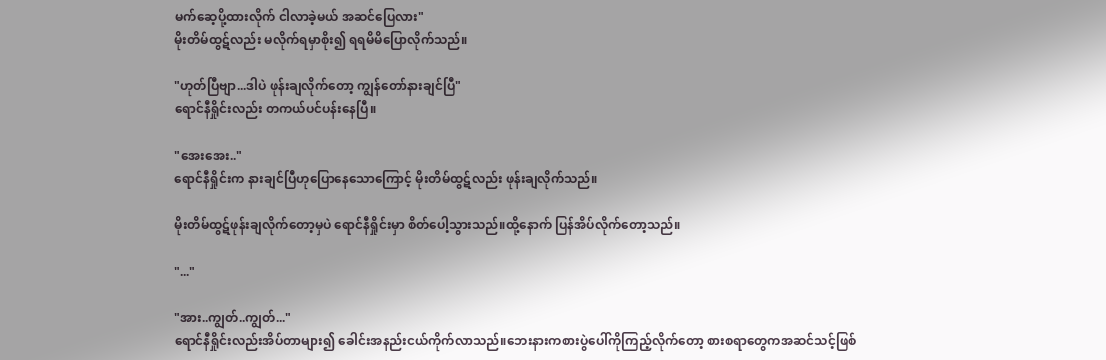မက်ဆေ့ပို့ထားလိုက် ငါလာခဲ့မယ် အဆင်ပြေလား"
မိုးတိမ်ထွဋ်လည်း မလိုက်ရမှာစိုး၍ ရရမိမိပြောလိုက်သည်။

"ဟုတ်ပြီဗျာ...ဒါပဲ ဖုန်းချလိုက်တော့ ကျွန်တော်နားချင်ပြီ"
ရောင်နီရှိုင်းလည်း တကယ်ပင်ပန်းနေပြီ။

"အေးအေး.."
ရောင်နီရှိုင်းက နားချင်ပြီဟုပြောနေသောကြောင့် မိုးတိမ်ထွဋ်လည်း ဖုန်းချလိုက်သည်။

မိုးတိမ်ထွဋ်ဖုန်းချလိုက်တော့မှပဲ ရောင်နီရှိုင်းမှာ စိတ်ပေါ့သွားသည်။ထို့နောက် ပြန်အိပ်လိုက်တော့သည်။

"..."

"အား..ကျွတ်..ကျွတ်..."
ရောင်နီရှိုင်းလည်းအိပ်တာများ၍ ခေါင်းအနည်းငယ်ကိုက်လာသည်။ဘေးနားကစားပွဲပေါ်ကိုကြည့်လိုက်တော့ စားစရာတွေကအဆင်သင့်ဖြစ်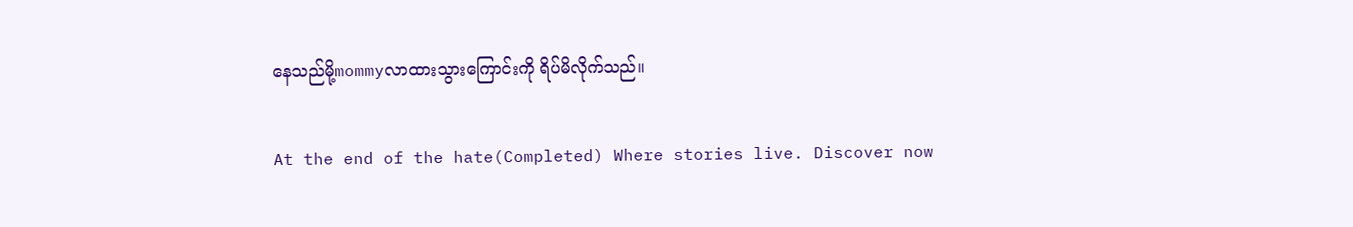နေသည်မို့mommyလာထားသွားကြောင်းကို ရိပ်မိလိုက်သည်။

At the end of the hate(Completed) Where stories live. Discover now